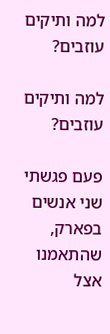למה ותיקים עוזבים?

למה ותיקים עוזבים?

פעם פגשתי שני אנשים בפארק, שהתאמנו אצל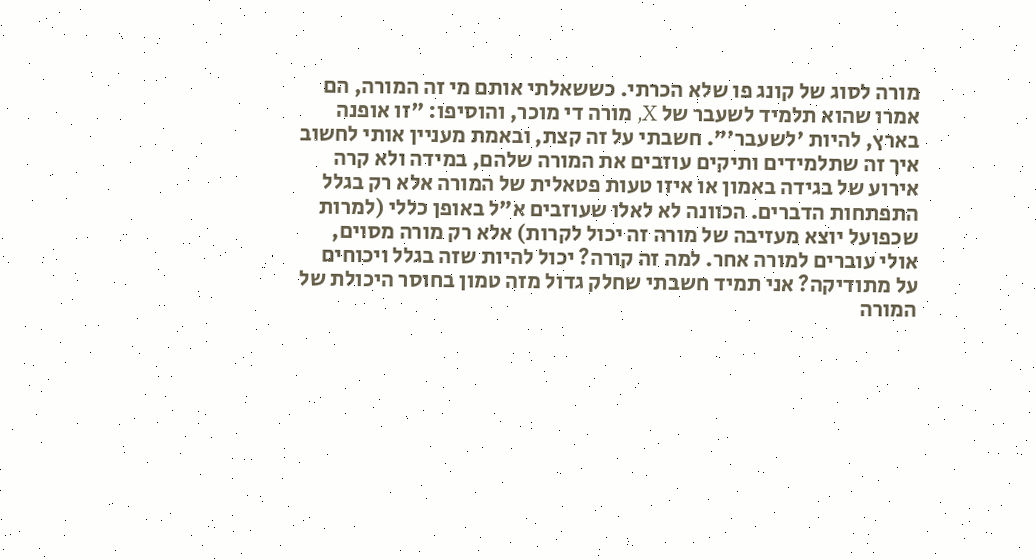מורה לסוג של קונג פו שלא הכרתי. כששאלתי אותם מי זה המורה, הם אמרו שהוא תלמיד לשעבר של X, מורה די מוכר, והוסיפו: "זו אופנה בארץ, להיות 'לשעבר'". חשבתי על זה קצת, ובאמת מעניין אותי לחשוב איך זה שתלמידים ותיקים עוזבים את המורה שלהם, במידה ולא קרה אירוע של בגידה באמון או איזו טעות פטאלית של המורה אלא רק בגלל התפתחות הדברים. הכוונה לא לאלו שעוזבים א"ל באופן כללי (למרות שכפועל יוצא מעזיבה של מורה זה יכול לקרות) אלא רק מורה מסוים, אולי עוברים למורה אחר. למה זה קורה? יכול להיות שזה בגלל ויכוחים על מתודיקה? אני תמיד חשבתי שחלק גדול מזה טמון בחוסר היכולת של המורה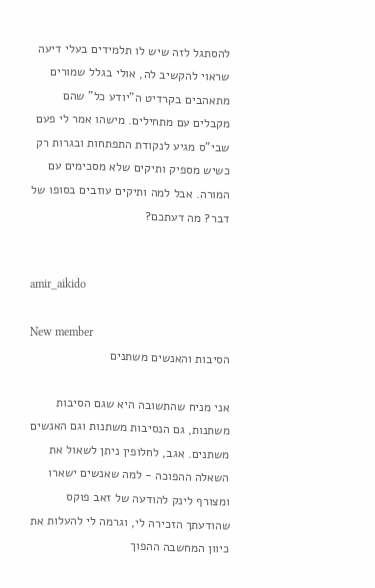להסתגל לזה שיש לו תלמידים בעלי דיעה שראוי להקשיב לה, אולי בגלל שמורים מתאהבים בקרדיט ה"יודע כל" שהם מקבלים עם מתחילים. מישהו אמר לי פעם שבי"ס מגיע לנקודת התפתחות ובגרות רק כשיש מספיק ותיקים שלא מסכימים עם המורה. אבל למה ותיקים עוזבים בסופו של דבר? מה דעתכם?


amir_aikido

New member
הסיבות והאנשים משתנים

אני מניח שהתשובה היא שגם הסיבות משתנות, גם הנסיבות משתנות וגם האנשים משתנים. אגב, לחלופין ניתן לשאול את השאלה ההפוכה - למה שאנשים ישארו
ומצורף לינק להודעה של זאב פוקס שהודעתך הזכירה לי, וגרמה לי להעלות את כיוון המחשבה ההפוך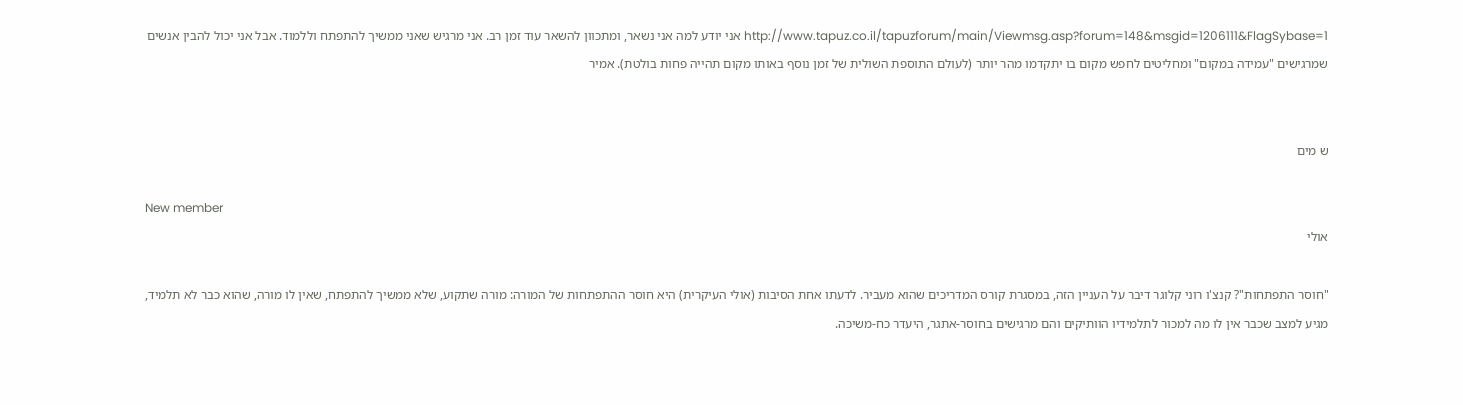http://www.tapuz.co.il/tapuzforum/main/Viewmsg.asp?forum=148&msgid=1206111&FlagSybase=1 אני יודע למה אני נשאר, ומתכוון להשאר עוד זמן רב. אני מרגיש שאני ממשיך להתפתח וללמוד. אבל אני יכול להבין אנשים שמרגישים "עמידה במקום" ומחליטים לחפש מקום בו יתקדמו מהר יותר (לעולם התוספת השולית של זמן נוסף באותו מקום תהייה פחות בולטת). אמיר


ש מים

New member
אולי

"חוסר התפתחות"? קנצ'ו רוני קלוגר דיבר על העניין הזה, במסגרת קורס המדריכים שהוא מעביר. לדעתו אחת הסיבות (אולי העיקרית) היא חוסר ההתפתחות של המורה: מורה שתקוע, שלא ממשיך להתפתח, שאין לו מורה, שהוא כבר לא תלמיד, מגיע למצב שכבר אין לו מה למכור לתלמידיו הוותיקים והם מרגישים בחוסר-אתגר, היעדר כח-משיכה.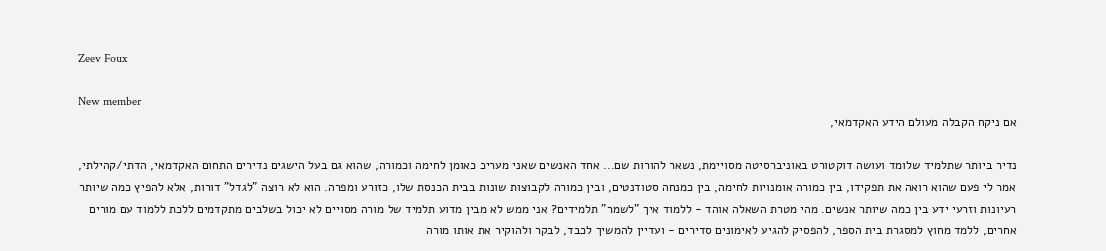Zeev Foux

New member
אם ניקח הקבלה מעולם הידע האקדמאי,

נדיר ביותר שתלמיד שלומד ועושה דוקטורט באוניברסיטה מסויימת, נשאר להורות שם... אחד האנשים שאני מעריכ כאומן לחימה וכמורה, שהוא גם בעל הישגים נדירים התחום האקדמאי, הדתי/קהילתי, אמר לי פעם שהוא רואה את תפקידו, בין כמורה אומנויות לחימה, בין כמנחה סטודנטים, ובין כמורה לקבוצות שונות בבית הכנסת שלו, כזורע ומפרה. הוא לא רוצה "לגדל" דורות, אלא להפיץ כמה שיותר רעיונות וזרעי ידע בין כמה שיותר אנשים. מהי מטרת השאלה אוהד - ללמוד איך "לשמר" תלמידים? אני ממש לא מבין מדוע תלמיד של מורה מסויים לא יכול בשלבים מתקדמים ללכת ללמוד עם מורים אחרים, ללמד מחוץ למסגרת בית הספר, להפסיק להגיע לאימונים סדירים - ועדיין להמשיך לכבד, לבקר ולהוקיר את אותו מורה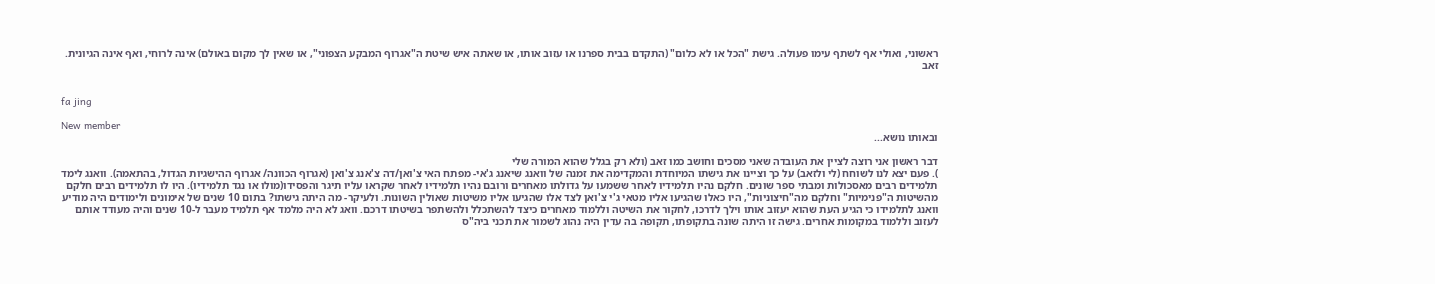ראשוני, ואולי אף לשתף עימו פעולה. גישת "הכל או לא כלום" (התקדם בבית ספרנו או עזוב אותו, או שאתה איש שיטת ה"אגרוף המבקע הצפוני", או שאין לך מקום באולם) אינה לרוחי, ואף אינה הגיונית. זאב


fa jing

New member
ובאותו נושא...

דבר ראשון אני רוצה לציין את העובדה שאני מסכים וחושב כמו זאב (ולא רק בגלל שהוא המורה שלי
). פעם יצא לנו לשוחח (לי ולזאב) על כך וציינו את גישתו המיוחדת והמקדימה את זמנה של וואנג שיאנג ג'אי- מפתח האי צ'ואן/דה צ'אנג צ'ואן (אגרוף הכוונה/ אגרוף ההישגיות הגדול, בהתאמה). וואנג לימד תלמידים רבים מאסכולות ומבתי ספר שונים. חלקם נהיו תלמידיו לאחר ששמעו על גדולתו מאחרים ורובם נהיו תלמידיו לאחר שקראו עליו תיגר והפסידו(מולו או נגד תלמידיו). היו לו תלמידים רבים חלקם מהשיטות ה"פנימיות" וחלקם מה"חיצוניות", היו כאלו שהגיעו אליו מטאי ג'י צ'ואן לצד אלו שהגיעו אליו משיטות שאולין השונות. ולעיקר- מה היתה גישתו? בתום 10 שנים של אימונים ולימודים היה מודיע וואנג לתלמידו כי הגיע העת שהוא יעזוב אותו וילך לדרכו, לחקור את השיטה וללמוד מאחרים כיצד להשתכלל ולהשתפר בשיטתו דרכם. וואג לא היה מלמד אף תלמיד מעבר ל-10 שנים והיה מעודד אותם לעזוב וללמוד במקומות אחרים. גישה זו היתה שונה בתקופתו, תקופה בה עדין היה נהוג לשמור את תכני ביה"ס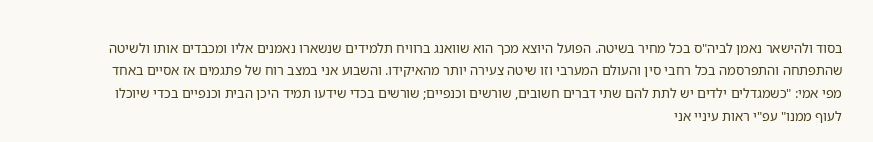בסוד ולהישאר נאמן לביה"ס בכל מחיר בשיטה. הפועל היוצא מכך הוא שוואנג ברוויח תלמידים שנשארו נאמנים אליו ומכבדים אותו ולשיטה שהתפתחה והתפרסמה בכל רחבי סין והעולם המערבי וזו שיטה צעירה יותר מהאיקידו. והשבוע אני במצב רוח של פתגמים אז אסיים באחד מפי אמי: "כשמגדלים ילדים יש לתת להם שתי דברים חשובים, שורשים וכנפיים; שורשים בכדי שידעו תמיד היכן הבית וכנפיים בכדי שיוכלו לעוף ממנו" עפ"י ראות עיניי אני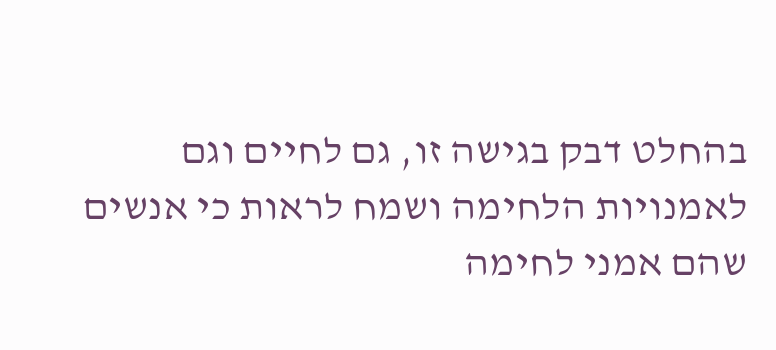בהחלט דבק בגישה זו, גם לחיים וגם לאמנויות הלחימה ושמח לראות כי אנשים שהם אמני לחימה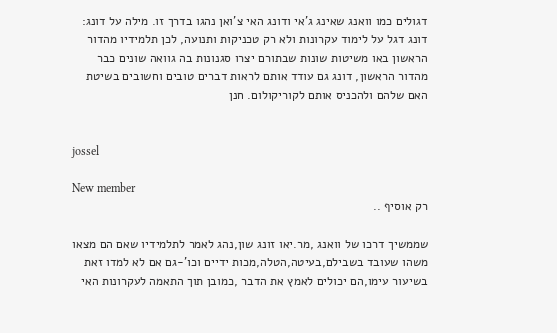דגולים כמו וואנג שאינג ג'אי ודונג האי צ'ואן נהגו בדרך זו. מילה על דונג: דונג דגל על לימוד עקרונות ולא רק טכניקות ותנועה, לכן תלמידיו מהדור הראשון באו משיטות שונות שבתורם יצרו סגנונות בה גוואה שונים כבר מהדור הראשון, דונג גם עודד אותם לראות דברים טובים וחשובים בשיטת האם שלהם ולהכניס אותם לקוריקולום. חנן


jossel

New member
רק אוסיף ..

שממשיך דרכו של וואנג ,מר.יאו זונג שון,נהג לאמר לתלמידיו שאם הם מצאו משהו שעובד בשבילם,בעיטה,הטלה,מכות ידיים וכו'-גם אם לא למדו זאת בשיעור עימו,הם יכולים לאמץ את הדבר ,כמובן תוך התאמה לעקרונות האי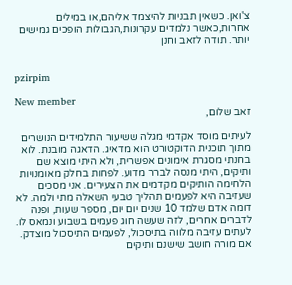צ'ואן. כשאין תבניות להיצמד אליהם,או במילים אחרות,כאשר נלמדים עקרונות,הגבולות הופכים גמישים יותר. תודה לזאב וחנן


pzirpim

New member
זאב שלום,

לעיתים מוסד אקדמי מגלה ששיעור התלמידים הנושרים מתוך תוכנית הדוקטורט הוא מדאיג. הדאגה מובנת. לוא בחנתי מסגרת אימונים אפשרית, ולא היתי מוצא שם ותיקים, היתי מנסה לברר מדוע. לפחות בחלק מאומנויות הלחימה הותיקים מקדמים את הצעירים. אני מסכים שעזיבה היא לפעמים תהליך טבעי השאלה מתי ולמה. לא דומה אדם שלמד 10 שנים יום יום, מספר שעות, ופנה לדברים אחרים, לזה שעשה חוג פעמים בשבוע ונמאס לו. לעתים עזיבה מלווה בתיסכול, לפעמים התיסכול מוצדק. אם מורה חושב שישנם ותיקים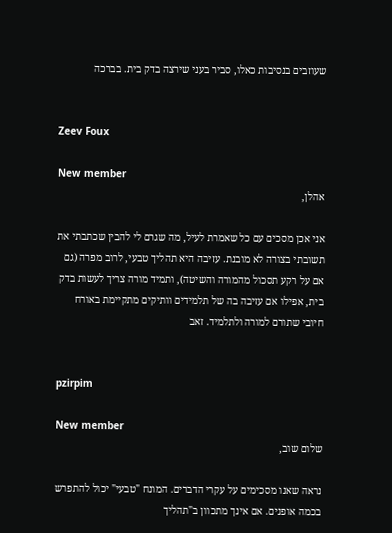שעוזבים בנסיבות כאלו, סביר בעני שירצה בדק בית. בברכה


Zeev Foux

New member
אהלן,

אני אכן מסכים עם כל שאמרת לעיל, מה שגרם לי להבין שכתבתי את תשובתי בצורה לא מובנת. עזיבה היא תהליך טבעי, לרוב מפרה (גם אם על רקע תסכול מהמורה והשיטה), ותמיד מורה צריך לעשות בדק בית, אפילו אם עזיבה בה של תלמידים וותיקים מתקיימת באורח חיובי שתורם למורה ולתלמיד. זאב


pzirpim

New member
שלום שוב,

נראה שאנו מסכימים על עקרי הדברים. המונח "טבעי" יכול להתפרש בכמה אופנים. אם אינך מתכוון ב"תהליך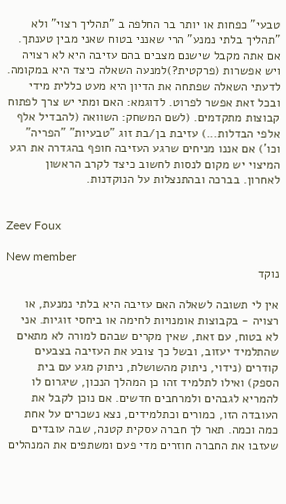טבעי" כפחות או יותר בר החלפה ב "תהליך רצוי" ולא "תהליך בלתי נמנע" הרי שאנני בטוח שאני מבין טענתך. אם אתה מקבל שישנם מצבים בהם עזיבה היא לא רצויה ויש אפשרות (פרקטית?)למנעה השאלה כיצד היא במקומה. לדעתי השאלה שפתחה את הדיון היא מעט כללית מידי ובכל זאת אפשר לפרוט. לדוגמא: האם ומתי יש צרך לפתוח קבוצות מתקדמים. (לשם המשחק: השוואה (להבדיל אלף אלפי הבדלות...) עזיבת בן/בת זוג "טבעיות" "הפריה" וכו') אם אננו מניחים שרגע העזיבה חופף בהגדרה את רגע המיצוי יש מקום לנסות לחשוב כיצד לקרב הראשון לאחרון. בברכה ובהתנצלות על הנוקדנות.


Zeev Foux

New member
נוקד

אין לי תשובה לשאלה האם עזיבה היא בלתי נמנעת, או רצויה - בקבוצות אומנויות לחימה או ביחסי זוגיות. אני לא בטוח, עם זאת, שאין מקרים שבהם למורה לא מתאים שהתלמיד יעזוב, ובשל כך צובע את העזיבה בצבעים קודרים (נידוי, ניתוק מהשושלת, ניתוק מגע עם בית הספק) ואילו לתלמיד זהו כן המהלך הנכון, שיגרום לו להמריא לגבהים ולמרחבים חדשים. אם נוכן לקבל את העובדה הזו, כמורים וכתלמידים, נצא נשכרים על אחת כמה וכמה. תאר לך חברה עסקית קטנה, שבה עובדים שעזבו את החברה חוזרים מדי פעם ומשתפים את המנהלים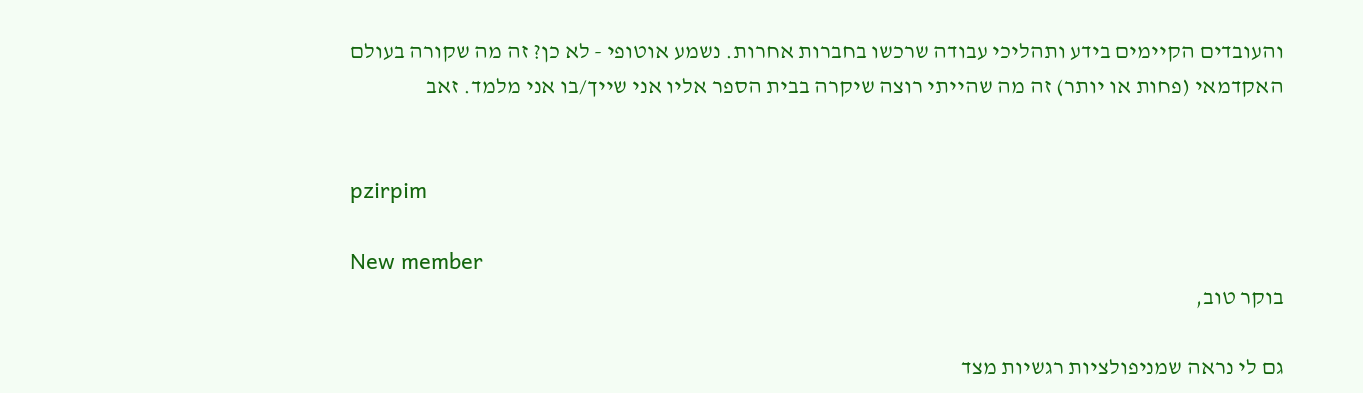והעובדים הקיימים בידע ותהליכי עבודה שרכשו בחברות אחרות. נשמע אוטופי - לא כן? זה מה שקורה בעולם האקדמאי (פחות או יותר) זה מה שהייתי רוצה שיקרה בבית הספר אליו אני שייך/בו אני מלמד. זאב


pzirpim

New member
בוקר טוב,

גם לי נראה שמניפולציות רגשיות מצד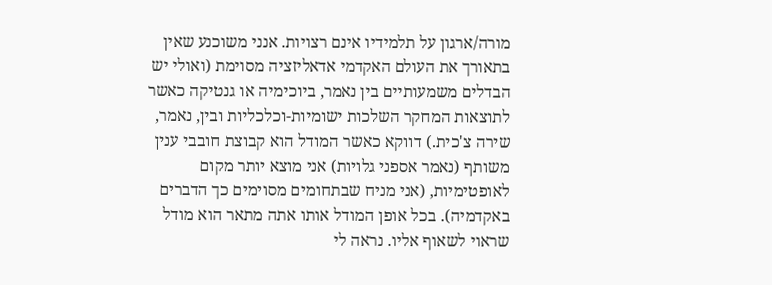מורה/ארגון על תלמידיו אינם רצויות. אנני משוכנע שאין בתאורך את העולם האקדמי אדאליזציה מסוימת (ואולי יש הבדלים משמעותיים בין נאמר, ביוכימיה או גנטיקה כאשר לתוצאות המחקר השלכות ישומיות-וכלכליות ובין, נאמר, שירה צ'כית.) דווקא כאשר המודל הוא קבוצת חובבי ענין משותף (נאמר אספני גלויות) אני מוצא יותר מקום לאופטימיות, (אני מניח שבתחומים מסוימים כך הדברים באקדמיה). בכל אופן המודל אותו אתה מתאר הוא מודל שראוי לשאוף אליו. נראה לי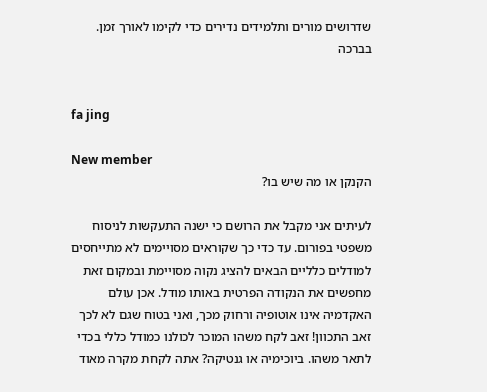שדרושים מורים ותלמידים נדירים כדי לקימו לאורך זמן. בברכה


fa jing

New member
הקנקן או מה שיש בו?

לעיתים אני מקבל את הרושם כי ישנה התעקשות לניסוח משפטי בפורום. עד כדי כך שקוראים מסויימים לא מתייחסים למודלים כלליים הבאים להציג נקוה מסויימת ובמקום זאת מחפשים את הנקודה הפרטית באותו מודל. אכן עולם האקדמיה אינו אוטופיה ורחוק מכך, ואני בטוח שגם לא לכך זאב התכוון! זאב לקח משהו המוכר לכולנו כמודל כללי בכדי לתאר משהו. ביוכימיה או גנטיקה? אתה לקחת מקרה מאוד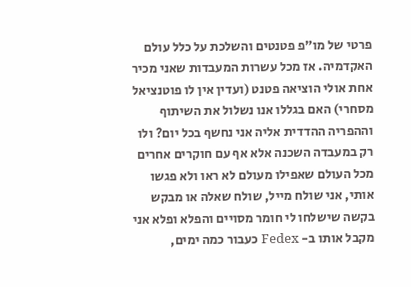פרטי של מו"פ פטנטים והשלכת על כלל עולם האקדמיה. אז מכל עשרות המעבדות שאני מכיר אחת אולי הוציאה פטנט (ועדין אין לו פוטנציאל מסחרי) האם בגללו אנו נשלול את השיתוף וההפריה ההדדית אליה אני נחשף בכל יום? ולו רק במעבדה השכנה אלא אף עם חוקרים אחרים מכל העולם שאפילו מעולם לא ראו ולא פגשו אותי, אני שולח מייל, שולח שאלה או מבקש בקשה שישלחו לי חומר מסויים והפלא ופלא אני מקבל אותו ב- Fedex כעבור כמה ימים,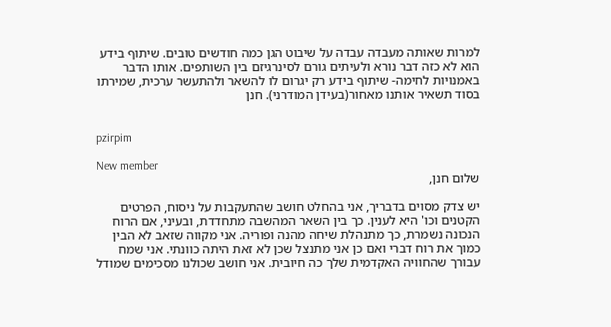למרות שאותה מעבדה עבדה על שיבוט הגן כמה חודשים טובים. שיתוף בידע הוא לא כזה דבר נורא ולעיתים גורם לסינרגיזם בין השותפים. אותו הדבר באמנויות לחימה- שיתוף בידע רק יגרום לו להשאר ולהתעשר ערכית, שמירתו בסוד תשאיר אותנו מאחור(בעידן המודרני). חנן


pzirpim

New member
שלום חנן,

יש צדק מסוים בדבריך, אני בהחלט חושב שהתעקבות על ניסוח, הפרטים הקטנים וכו' היא לענין. כך בין השאר המהשבה מתחדדת, ובעיני, אם הרוח הנכונה נשמרת, כך מתנהלת שיחה מהנה ופוריה. אני מקווה שזאב לא הבין כמוך את רוח דברי ואם כן אני מתנצל שכן לא זאת היתה כוונתי. אני שמח עבורך שהחוויה האקדמית שלך כה חיובית. אני חושב שכולנו מסכימים שמודל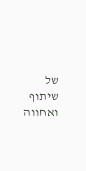של שיתוף ואחווה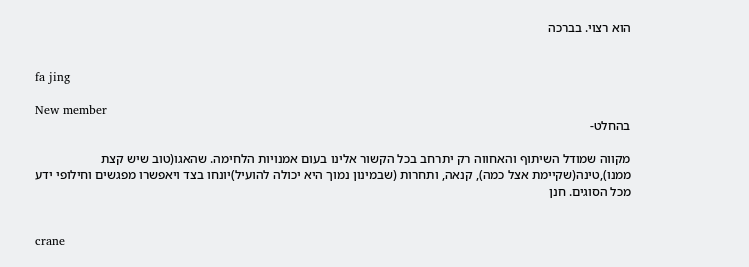הוא רצוי. בברכה


fa jing

New member
בהחלט-

מקווה שמודל השיתוף והאחווה רק יתרחב בכל הקשור אלינו בעום אמנויות הלחימה. שהאגו(טוב שיש קצת ממנו),טינה(שקיימת אצל כמה), קנאה, ותחרות (שבמינון נמוך היא יכולה להועיל)יונחו בצד ויאפשרו מפגשים וחילופי ידע מכל הסוגים. חנן


crane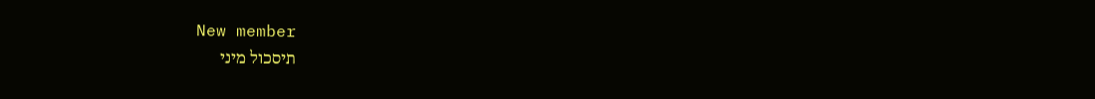New member
תיסכול מיני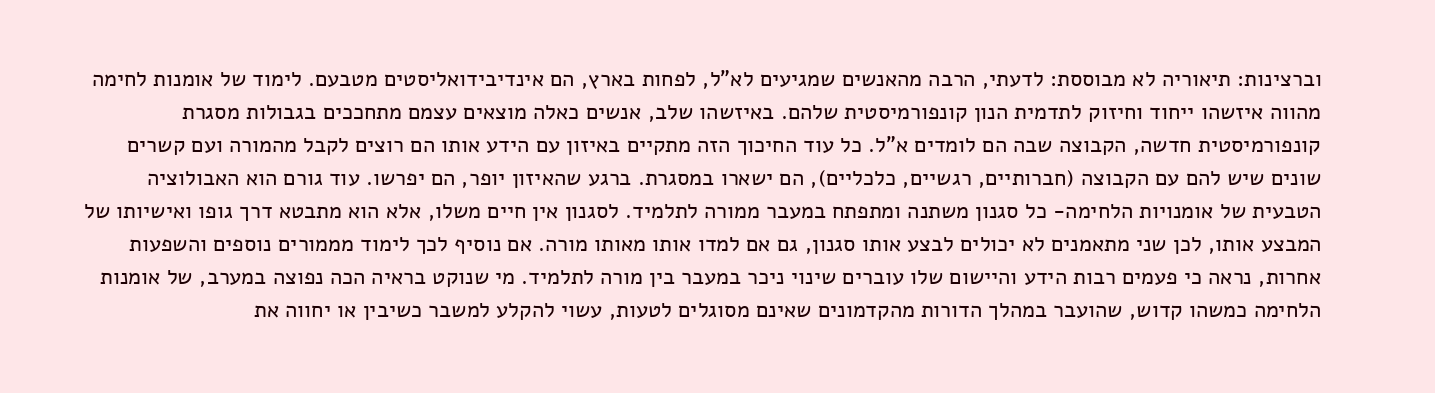וברצינות: תיאוריה לא מבוססת: לדעתי, הרבה מהאנשים שמגיעים לא"ל, לפחות בארץ, הם אינדיבידואליסטים מטבעם. לימוד של אומנות לחימה מהווה איזשהו ייחוד וחיזוק לתדמית הנון קונפורמיסטית שלהם. באיזשהו שלב, אנשים כאלה מוצאים עצמם מתחככים בגבולות מסגרת קונפורמיסטית חדשה, הקבוצה שבה הם לומדים א"ל. כל עוד החיכוך הזה מתקיים באיזון עם הידע אותו הם רוצים לקבל מהמורה ועם קשרים שונים שיש להם עם הקבוצה (חברותיים, רגשיים, כלכליים), הם ישארו במסגרת. ברגע שהאיזון יופר, הם יפרשו. עוד גורם הוא האבולוציה הטבעית של אומנויות הלחימה- כל סגנון משתנה ומתפתח במעבר ממורה לתלמיד. לסגנון אין חיים משלו, אלא הוא מתבטא דרך גופו ואישיותו של המבצע אותו, לכן שני מתאמנים לא יכולים לבצע אותו סגנון, גם אם למדו אותו מאותו מורה. אם נוסיף לכך לימוד מממורים נוספים והשפעות אחרות, נראה כי פעמים רבות הידע והיישום שלו עוברים שינוי ניכר במעבר בין מורה לתלמיד. מי שנוקט בראיה הכה נפוצה במערב, של אומנות הלחימה כמשהו קדוש, שהועבר במהלך הדורות מהקדמונים שאינם מסוגלים לטעות, עשוי להקלע למשבר כשיבין או יחווה את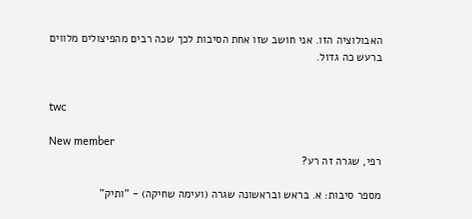האבולוציה הזו. אני חושב שזו אחת הסיבות לכך שכה רבים מהפיצולים מלווים ברעש כה גדול.


twc

New member
רפי, שגרה זה רע?

מספר סיבות: א. בראש ובראשונה שגרה (ועימה שחיקה) - "ותיק"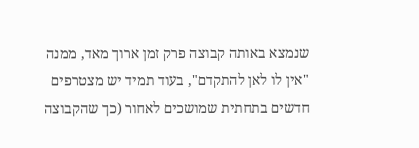שנמצא באותה קבוצה פרק זמן ארוך מאד, ממנה "אין לו לאן להתקדם", בעוד תמיד יש מצטרפים חדשים בתחתית שמושכים לאחור (כך שהקבוצה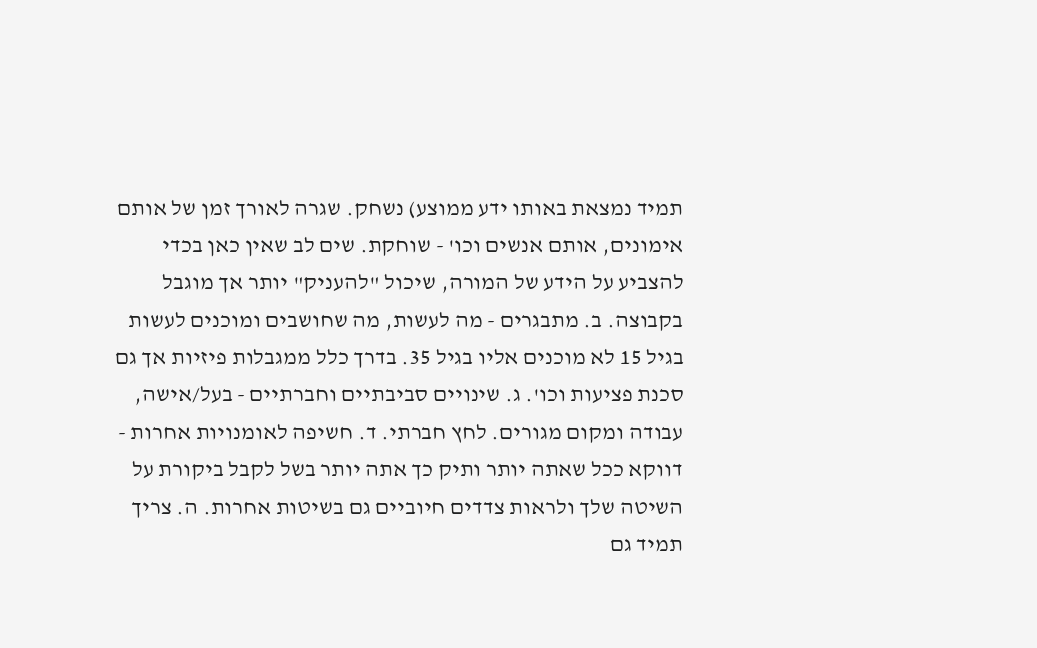תמיד נמצאת באותו ידע ממוצע) נשחק. שגרה לאורך זמן של אותם אימונים, אותם אנשים וכו' - שוחקת. שים לב שאין כאן בכדי להצביע על הידע של המורה, שיכול "להעניק" יותר אך מוגבל בקבוצה. ב. מתבגרים - מה לעשות, מה שחושבים ומוכנים לעשות בגיל 15 לא מוכנים אליו בגיל 35. בדרך כלל ממגבלות פיזיות אך גם סכנת פציעות וכו'. ג. שינויים סביבתיים וחברתיים - בעל/אישה, עבודה ומקום מגורים. לחץ חברתי. ד. חשיפה לאומנויות אחרות - דווקא ככל שאתה יותר ותיק כך אתה יותר בשל לקבל ביקורת על השיטה שלך ולראות צדדים חיוביים גם בשיטות אחרות. ה. צריך תמיד גם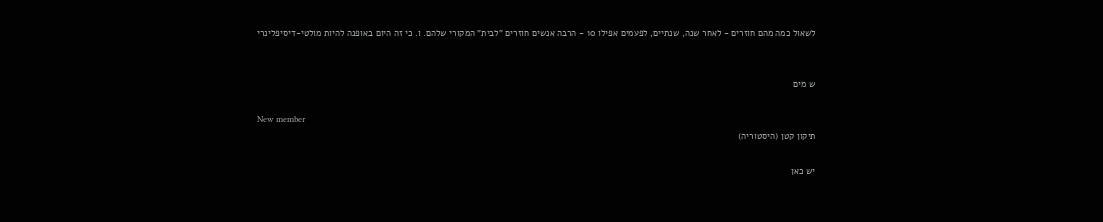לשאול כמה מהם חוזרים - לאחר שנה, שנתיים, לפעמים אפילו 10 - הרבה אנשים חוזרים "לבית" המקורי שלהם. ו. כי זה היום באופנה להיות מולטי-דיסיפלינרי


ש מים

New member
תיקון קטן (היסטוריה)

יש כאן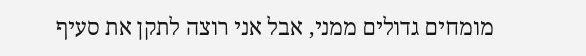מומחים גדולים ממני, אבל אני רוצה לתקן את סעיף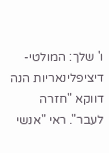ו' שלך: המולטי-דיציפלינאריות הנה דווקא "חזרה לעבר". ראי "אנשי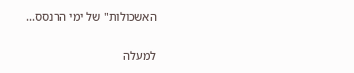האשכולות" של ימי הרנסס...

למעלה